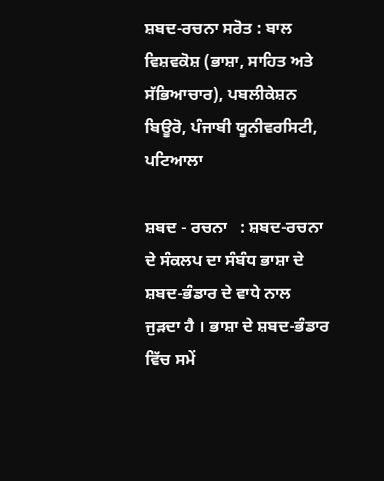ਸ਼ਬਦ-ਰਚਨਾ ਸਰੋਤ : ਬਾਲ ਵਿਸ਼ਵਕੋਸ਼ (ਭਾਸ਼ਾ, ਸਾਹਿਤ ਅਤੇ ਸੱਭਿਆਚਾਰ), ਪਬਲੀਕੇਸ਼ਨ ਬਿਊਰੋ, ਪੰਜਾਬੀ ਯੂਨੀਵਰਸਿਟੀ, ਪਟਿਆਲਾ

ਸ਼ਬਦ - ਰਚਨਾ   : ਸ਼ਬਦ-ਰਚਨਾ ਦੇ ਸੰਕਲਪ ਦਾ ਸੰਬੰਧ ਭਾਸ਼ਾ ਦੇ ਸ਼ਬਦ-ਭੰਡਾਰ ਦੇ ਵਾਧੇ ਨਾਲ ਜੁੜਦਾ ਹੈ । ਭਾਸ਼ਾ ਦੇ ਸ਼ਬਦ-ਭੰਡਾਰ ਵਿੱਚ ਸਮੇਂ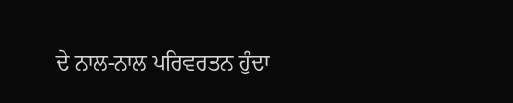ਦੇ ਨਾਲ-ਨਾਲ ਪਰਿਵਰਤਨ ਹੁੰਦਾ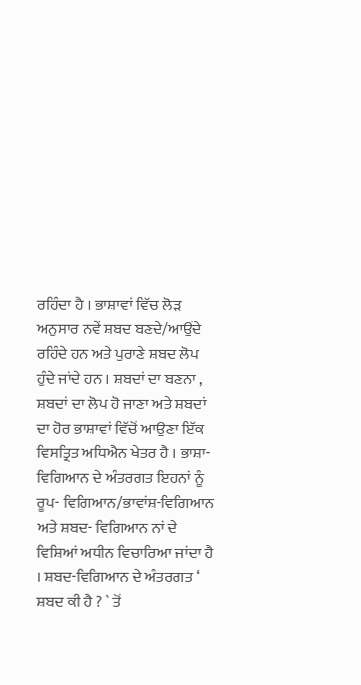ਰਹਿੰਦਾ ਹੈ । ਭਾਸ਼ਾਵਾਂ ਵਿੱਚ ਲੋੜ ਅਨੁਸਾਰ ਨਵੇਂ ਸ਼ਬਦ ਬਣਦੇ/ਆਉਂਦੇ ਰਹਿੰਦੇ ਹਨ ਅਤੇ ਪੁਰਾਣੇ ਸ਼ਬਦ ਲੋਪ ਹੁੰਦੇ ਜਾਂਦੇ ਹਨ । ਸ਼ਬਦਾਂ ਦਾ ਬਣਨਾ , ਸ਼ਬਦਾਂ ਦਾ ਲੋਪ ਹੋ ਜਾਣਾ ਅਤੇ ਸ਼ਬਦਾਂ ਦਾ ਹੋਰ ਭਾਸ਼ਾਵਾਂ ਵਿੱਚੋਂ ਆਉਣਾ ਇੱਕ ਵਿਸਤ੍ਰਿਤ ਅਧਿਐਨ ਖੇਤਰ ਹੈ । ਭਾਸ਼ਾ-ਵਿਗਿਆਨ ਦੇ ਅੰਤਰਗਤ ਇਹਨਾਂ ਨੂੰ ਰੂਪ- ਵਿਗਿਆਨ/ਭਾਵਾਂਸ਼-ਵਿਗਿਆਨ ਅਤੇ ਸ਼ਬਦ- ਵਿਗਿਆਨ ਨਾਂ ਦੇ ਵਿਸ਼ਿਆਂ ਅਧੀਨ ਵਿਚਾਰਿਆ ਜਾਂਦਾ ਹੈ । ਸ਼ਬਦ-ਵਿਗਿਆਨ ਦੇ ਅੰਤਰਗਤ ‘ ਸ਼ਬਦ ਕੀ ਹੈ ? ` ਤੋਂ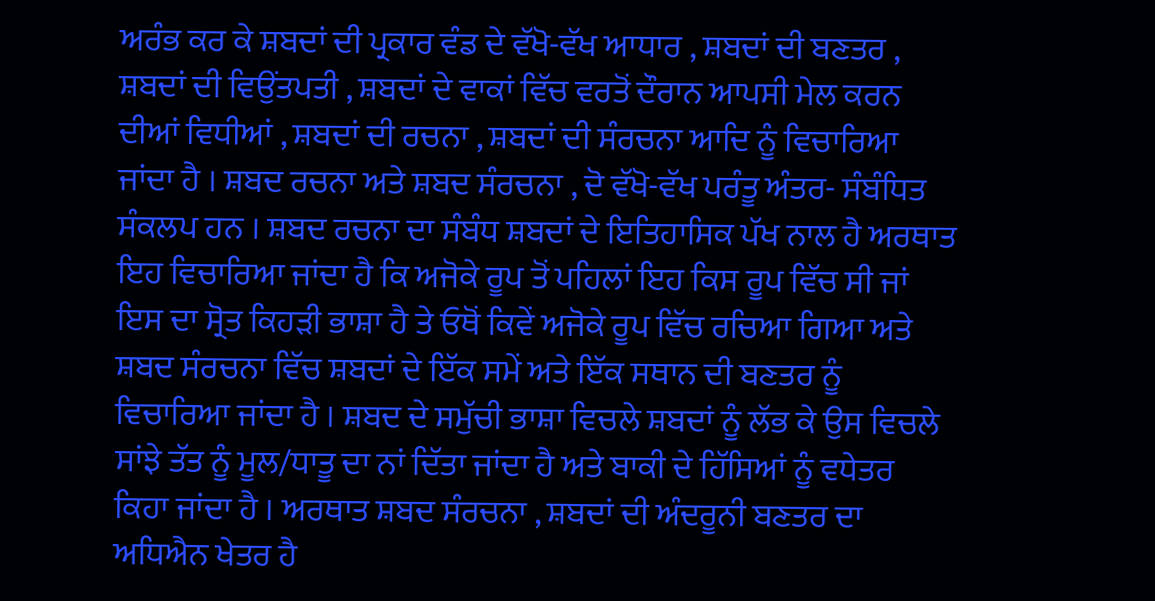ਅਰੰਭ ਕਰ ਕੇ ਸ਼ਬਦਾਂ ਦੀ ਪ੍ਰਕਾਰ ਵੰਡ ਦੇ ਵੱਖੋ-ਵੱਖ ਆਧਾਰ , ਸ਼ਬਦਾਂ ਦੀ ਬਣਤਰ , ਸ਼ਬਦਾਂ ਦੀ ਵਿਉਂਤਪਤੀ , ਸ਼ਬਦਾਂ ਦੇ ਵਾਕਾਂ ਵਿੱਚ ਵਰਤੋਂ ਦੌਰਾਨ ਆਪਸੀ ਮੇਲ ਕਰਨ ਦੀਆਂ ਵਿਧੀਆਂ , ਸ਼ਬਦਾਂ ਦੀ ਰਚਨਾ , ਸ਼ਬਦਾਂ ਦੀ ਸੰਰਚਨਾ ਆਦਿ ਨੂੰ ਵਿਚਾਰਿਆ ਜਾਂਦਾ ਹੈ । ਸ਼ਬਦ ਰਚਨਾ ਅਤੇ ਸ਼ਬਦ ਸੰਰਚਨਾ , ਦੋ ਵੱਖੋ-ਵੱਖ ਪਰੰਤੂ ਅੰਤਰ- ਸੰਬੰਧਿਤ ਸੰਕਲਪ ਹਨ । ਸ਼ਬਦ ਰਚਨਾ ਦਾ ਸੰਬੰਧ ਸ਼ਬਦਾਂ ਦੇ ਇਤਿਹਾਸਿਕ ਪੱਖ ਨਾਲ ਹੈ ਅਰਥਾਤ ਇਹ ਵਿਚਾਰਿਆ ਜਾਂਦਾ ਹੈ ਕਿ ਅਜੋਕੇ ਰੂਪ ਤੋਂ ਪਹਿਲਾਂ ਇਹ ਕਿਸ ਰੂਪ ਵਿੱਚ ਸੀ ਜਾਂ ਇਸ ਦਾ ਸ੍ਰੋਤ ਕਿਹੜੀ ਭਾਸ਼ਾ ਹੈ ਤੇ ਓਥੋਂ ਕਿਵੇਂ ਅਜੋਕੇ ਰੂਪ ਵਿੱਚ ਰਚਿਆ ਗਿਆ ਅਤੇ ਸ਼ਬਦ ਸੰਰਚਨਾ ਵਿੱਚ ਸ਼ਬਦਾਂ ਦੇ ਇੱਕ ਸਮੇਂ ਅਤੇ ਇੱਕ ਸਥਾਨ ਦੀ ਬਣਤਰ ਨੂੰ ਵਿਚਾਰਿਆ ਜਾਂਦਾ ਹੈ । ਸ਼ਬਦ ਦੇ ਸਮੁੱਚੀ ਭਾਸ਼ਾ ਵਿਚਲੇ ਸ਼ਬਦਾਂ ਨੂੰ ਲੱਭ ਕੇ ਉਸ ਵਿਚਲੇ ਸਾਂਝੇ ਤੱਤ ਨੂੰ ਮੂਲ/ਧਾਤੂ ਦਾ ਨਾਂ ਦਿੱਤਾ ਜਾਂਦਾ ਹੈ ਅਤੇ ਬਾਕੀ ਦੇ ਹਿੱਸਿਆਂ ਨੂੰ ਵਧੇਤਰ ਕਿਹਾ ਜਾਂਦਾ ਹੈ । ਅਰਥਾਤ ਸ਼ਬਦ ਸੰਰਚਨਾ , ਸ਼ਬਦਾਂ ਦੀ ਅੰਦਰੂਨੀ ਬਣਤਰ ਦਾ ਅਧਿਐਨ ਖੇਤਰ ਹੈ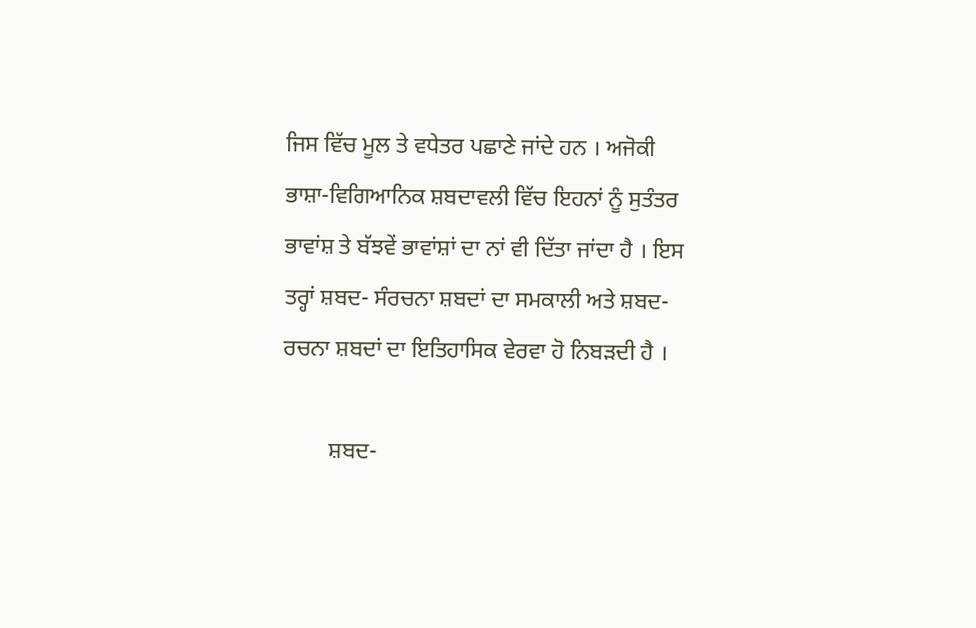ਜਿਸ ਵਿੱਚ ਮੂਲ ਤੇ ਵਧੇਤਰ ਪਛਾਣੇ ਜਾਂਦੇ ਹਨ । ਅਜੋਕੀ ਭਾਸ਼ਾ-ਵਿਗਿਆਨਿਕ ਸ਼ਬਦਾਵਲੀ ਵਿੱਚ ਇਹਨਾਂ ਨੂੰ ਸੁਤੰਤਰ ਭਾਵਾਂਸ਼ ਤੇ ਬੱਝਵੇਂ ਭਾਵਾਂਸ਼ਾਂ ਦਾ ਨਾਂ ਵੀ ਦਿੱਤਾ ਜਾਂਦਾ ਹੈ । ਇਸ ਤਰ੍ਹਾਂ ਸ਼ਬਦ- ਸੰਰਚਨਾ ਸ਼ਬਦਾਂ ਦਾ ਸਮਕਾਲੀ ਅਤੇ ਸ਼ਬਦ-ਰਚਨਾ ਸ਼ਬਦਾਂ ਦਾ ਇਤਿਹਾਸਿਕ ਵੇਰਵਾ ਹੋ ਨਿਬੜਦੀ ਹੈ ।

        ਸ਼ਬਦ-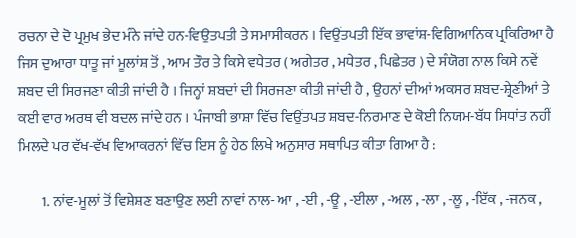ਰਚਨਾ ਦੇ ਦੋ ਪ੍ਰਮੁਖ ਭੇਦ ਮੰਨੇ ਜਾਂਦੇ ਹਨ-ਵਿਉਤਪਤੀ ਤੇ ਸਮਾਸੀਕਰਨ । ਵਿਉਂਤਪਤੀ ਇੱਕ ਭਾਵਾਂਸ਼-ਵਿਗਿਆਨਿਕ ਪ੍ਰਕਿਰਿਆ ਹੈ ਜਿਸ ਦੁਆਰਾ ਧਾਤੂ ਜਾਂ ਮੂਲਾਂਸ਼ ਤੋਂ , ਆਮ ਤੌਰ ਤੇ ਕਿਸੇ ਵਧੇਤਰ ( ਅਗੇਤਰ , ਮਧੇਤਰ , ਪਿਛੇਤਰ ) ਦੇ ਸੰਯੋਗ ਨਾਲ ਕਿਸੇ ਨਵੇਂ ਸ਼ਬਦ ਦੀ ਸਿਰਜਣਾ ਕੀਤੀ ਜਾਂਦੀ ਹੈ । ਜਿਨ੍ਹਾਂ ਸ਼ਬਦਾਂ ਦੀ ਸਿਰਜਣਾ ਕੀਤੀ ਜਾਂਦੀ ਹੈ , ਉਹਨਾਂ ਦੀਆਂ ਅਕਸਰ ਸ਼ਬਦ-ਸ਼੍ਰੇਣੀਆਂ ਤੇ ਕਈ ਵਾਰ ਅਰਥ ਵੀ ਬਦਲ ਜਾਂਦੇ ਹਨ । ਪੰਜਾਬੀ ਭਾਸ਼ਾ ਵਿੱਚ ਵਿਉਂਤਪਤ ਸ਼ਬਦ-ਨਿਰਮਾਣ ਦੇ ਕੋਈ ਨਿਯਮ-ਬੱਧ ਸਿਧਾਂਤ ਨਹੀਂ ਮਿਲਦੇ ਪਰ ਵੱਖ-ਵੱਖ ਵਿਆਕਰਨਾਂ ਵਿੱਚ ਇਸ ਨੂੰ ਹੇਠ ਲਿਖੇ ਅਨੁਸਾਰ ਸਥਾਪਿਤ ਕੀਤਾ ਗਿਆ ਹੈ :

        1. ਨਾਂਵ-ਮੂਲਾਂ ਤੋਂ ਵਿਸ਼ੇਸ਼ਣ ਬਣਾਉਣ ਲਈ ਨਾਵਾਂ ਨਾਲ- ਆ , -ਈ , -ਊ , -ਈਲਾ , -ਅਲ , -ਲਾ , -ਲੂ , -ਇੱਕ , -ਜਨਕ ,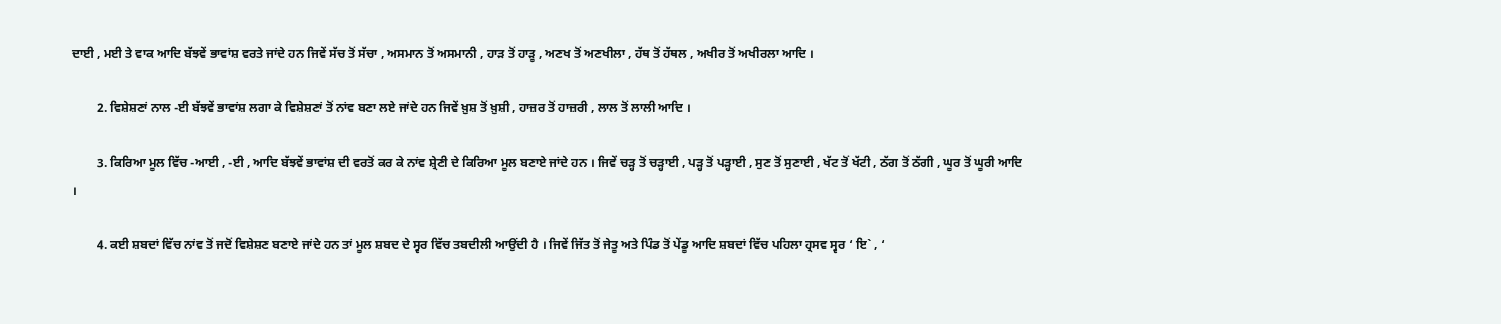ਦਾਈ , ਮਈ ਤੇ ਵਾਕ ਆਦਿ ਬੱਝਵੇਂ ਭਾਵਾਂਸ਼ ਵਰਤੇ ਜਾਂਦੇ ਹਨ ਜਿਵੇਂ ਸੱਚ ਤੋਂ ਸੱਚਾ , ਅਸਮਾਨ ਤੋਂ ਅਸਮਾਨੀ , ਹਾੜ ਤੋਂ ਹਾੜੂ , ਅਣਖ ਤੋਂ ਅਣਖੀਲਾ , ਹੱਥ ਤੋਂ ਹੱਥਲ , ਅਖੀਰ ਤੋਂ ਅਖੀਰਲਾ ਆਦਿ ।

        2. ਵਿਸ਼ੇਸ਼ਣਾਂ ਨਾਲ -ਈ ਬੱਝਵੇਂ ਭਾਵਾਂਸ਼ ਲਗਾ ਕੇ ਵਿਸ਼ੇਸ਼ਣਾਂ ਤੋਂ ਨਾਂਵ ਬਣਾ ਲਏ ਜਾਂਦੇ ਹਨ ਜਿਵੇਂ ਖ਼ੁਸ਼ ਤੋਂ ਖ਼ੁਸ਼ੀ , ਹਾਜ਼ਰ ਤੋਂ ਹਾਜ਼ਰੀ , ਲਾਲ ਤੋਂ ਲਾਲੀ ਆਦਿ ।

        3. ਕਿਰਿਆ ਮੂਲ ਵਿੱਚ -ਆਈ , -ਈ , ਆਦਿ ਬੱਝਵੇਂ ਭਾਵਾਂਸ਼ ਦੀ ਵਰਤੋਂ ਕਰ ਕੇ ਨਾਂਵ ਸ਼੍ਰੇਣੀ ਦੇ ਕਿਰਿਆ ਮੂਲ ਬਣਾਏ ਜਾਂਦੇ ਹਨ । ਜਿਵੇਂ ਚੜ੍ਹ ਤੋਂ ਚੜ੍ਹਾਈ , ਪੜ੍ਹ ਤੋਂ ਪੜ੍ਹਾਈ , ਸੁਣ ਤੋਂ ਸੁਣਾਈ , ਖੱਟ ਤੋਂ ਖੱਟੀ , ਠੱਗ ਤੋਂ ਠੱਗੀ , ਘੂਰ ਤੋਂ ਘੂਰੀ ਆਦਿ ।

        4. ਕਈ ਸ਼ਬਦਾਂ ਵਿੱਚ ਨਾਂਵ ਤੋਂ ਜਦੋਂ ਵਿਸ਼ੇਸ਼ਣ ਬਣਾਏ ਜਾਂਦੇ ਹਨ ਤਾਂ ਮੂਲ ਸ਼ਬਦ ਦੇ ਸ੍ਵਰ ਵਿੱਚ ਤਬਦੀਲੀ ਆਉਂਦੀ ਹੈ । ਜਿਵੇਂ ਜਿੱਤ ਤੋਂ ਜੇਤੂ ਅਤੇ ਪਿੰਡ ਤੋਂ ਪੇਂਡੂ ਆਦਿ ਸ਼ਬਦਾਂ ਵਿੱਚ ਪਹਿਲਾ ਹ੍ਰਸਵ ਸ੍ਵਰ ‘ ਇ` , ‘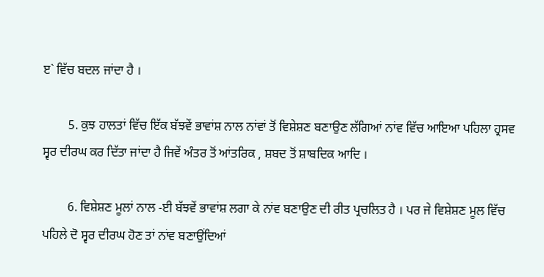ੲ` ਵਿੱਚ ਬਦਲ ਜਾਂਦਾ ਹੈ ।

        5. ਕੁਝ ਹਾਲਤਾਂ ਵਿੱਚ ਇੱਕ ਬੱਝਵੇਂ ਭਾਵਾਂਸ਼ ਨਾਲ ਨਾਂਵਾਂ ਤੋਂ ਵਿਸ਼ੇਸ਼ਣ ਬਣਾਉਣ ਲੱਗਿਆਂ ਨਾਂਵ ਵਿੱਚ ਆਇਆ ਪਹਿਲਾ ਹ੍ਰਸਵ ਸ੍ਵਰ ਦੀਰਘ ਕਰ ਦਿੱਤਾ ਜਾਂਦਾ ਹੈ ਜਿਵੇਂ ਅੰਤਰ ਤੋਂ ਆਂਤਰਿਕ , ਸ਼ਬਦ ਤੋਂ ਸ਼ਾਬਦਿਕ ਆਦਿ ।

        6. ਵਿਸ਼ੇਸ਼ਣ ਮੂਲਾਂ ਨਾਲ -ਈ ਬੱਝਵੇਂ ਭਾਵਾਂਸ਼ ਲਗਾ ਕੇ ਨਾਂਵ ਬਣਾਉਣ ਦੀ ਰੀਤ ਪ੍ਰਚਲਿਤ ਹੈ । ਪਰ ਜੇ ਵਿਸ਼ੇਸ਼ਣ ਮੂਲ ਵਿੱਚ ਪਹਿਲੇ ਦੋ ਸ੍ਵਰ ਦੀਰਘ ਹੋਣ ਤਾਂ ਨਾਂਵ ਬਣਾਉਂਦਿਆਂ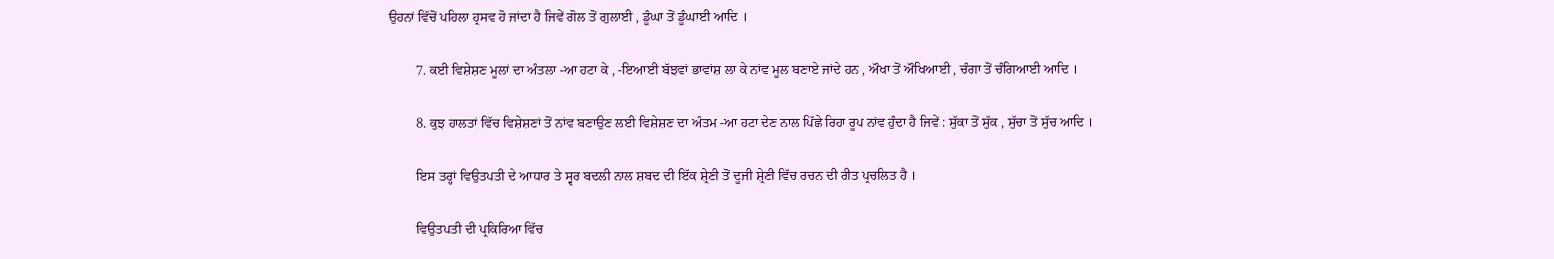ਉਹਨਾਂ ਵਿੱਚੋਂ ਪਹਿਲਾ ਹ੍ਰਸਵ ਹੋ ਜਾਂਦਾ ਹੈ ਜਿਵੇਂ ਗੋਲ ਤੋਂ ਗੁਲਾਈ , ਡੂੰਘਾ ਤੋਂ ਡੂੰਘਾਈ ਆਦਿ ।

        7. ਕਈ ਵਿਸ਼ੇਸ਼ਣ ਮੂਲਾਂ ਦਾ ਅੰਤਲਾ -ਆ ਹਟਾ ਕੇ , -ਇਆਈ ਬੱਝਵਾਂ ਭਾਵਾਂਸ਼ ਲਾ ਕੇ ਨਾਂਵ ਮੂਲ ਬਣਾਏ ਜਾਂਦੇ ਹਨ , ਔਖਾ ਤੋਂ ਔਖਿਆਈ , ਚੰਗਾ ਤੋਂ ਚੰਗਿਆਈ ਆਦਿ ।

        8. ਕੁਝ ਹਾਲਤਾਂ ਵਿੱਚ ਵਿਸ਼ੇਸ਼ਣਾਂ ਤੋਂ ਨਾਂਵ ਬਣਾਉਣ ਲਈ ਵਿਸ਼ੇਸ਼ਣ ਦਾ ਅੰਤਮ -ਆ ਹਟਾ ਦੇਣ ਨਾਲ ਪਿੱਛੇ ਰਿਹਾ ਰੂਪ ਨਾਂਵ ਹੁੰਦਾ ਹੈ ਜਿਵੇਂ : ਸੁੱਕਾ ਤੋਂ ਸੁੱਕ , ਸੁੱਚਾ ਤੋਂ ਸੁੱਚ ਆਦਿ ।

        ਇਸ ਤਰ੍ਹਾਂ ਵਿਉਤਪਤੀ ਦੇ ਆਧਾਰ ਤੇ ਸ੍ਵਰ ਬਦਲੀ ਨਾਲ ਸ਼ਬਦ ਦੀ ਇੱਕ ਸ਼੍ਰੇਣੀ ਤੋਂ ਦੂਜੀ ਸ਼੍ਰੇਣੀ ਵਿੱਚ ਰਚਨ ਦੀ ਰੀਤ ਪ੍ਰਚਲਿਤ ਹੈ ।

        ਵਿਉਤਪਤੀ ਦੀ ਪ੍ਰਕਿਰਿਆ ਵਿੱਚ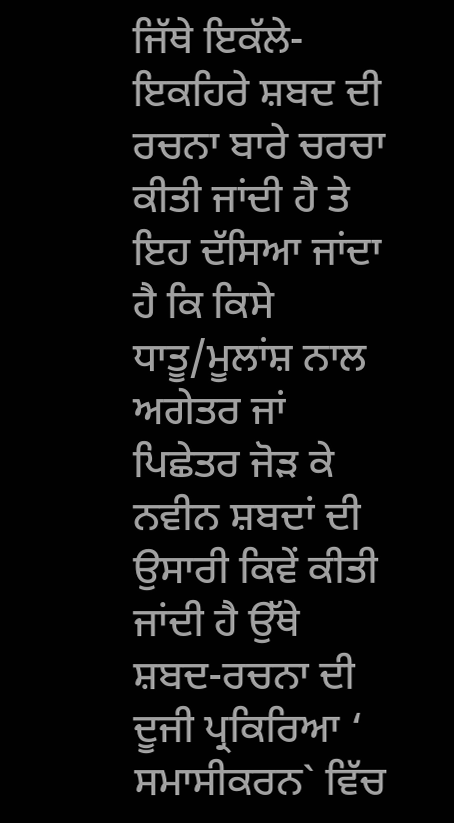ਜਿੱਥੇ ਇਕੱਲੇ- ਇਕਹਿਰੇ ਸ਼ਬਦ ਦੀ ਰਚਨਾ ਬਾਰੇ ਚਰਚਾ ਕੀਤੀ ਜਾਂਦੀ ਹੈ ਤੇ ਇਹ ਦੱਸਿਆ ਜਾਂਦਾ ਹੈ ਕਿ ਕਿਸੇ ਧਾਤੂ/ਮੂਲਾਂਸ਼ ਨਾਲ ਅਗੇਤਰ ਜਾਂ ਪਿਛੇਤਰ ਜੋੜ ਕੇ ਨਵੀਨ ਸ਼ਬਦਾਂ ਦੀ ਉਸਾਰੀ ਕਿਵੇਂ ਕੀਤੀ ਜਾਂਦੀ ਹੈ ਉੱਥੇ ਸ਼ਬਦ-ਰਚਨਾ ਦੀ ਦੂਜੀ ਪ੍ਰਕਿਰਿਆ ‘ ਸਮਾਸੀਕਰਨ` ਵਿੱਚ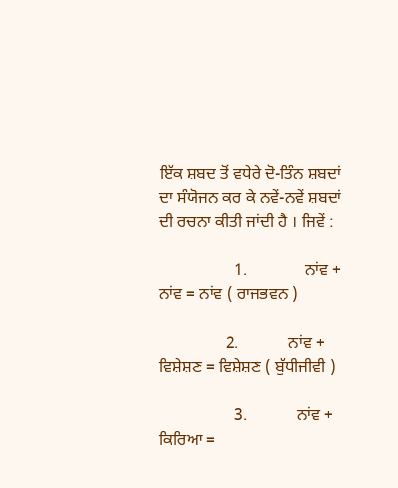ਇੱਕ ਸ਼ਬਦ ਤੋਂ ਵਧੇਰੇ ਦੋ-ਤਿੰਨ ਸ਼ਬਦਾਂ ਦਾ ਸੰਯੋਜਨ ਕਰ ਕੇ ਨਵੇਂ-ਨਵੇਂ ਸ਼ਬਦਾਂ ਦੀ ਰਚਨਾ ਕੀਤੀ ਜਾਂਦੀ ਹੈ । ਜਿਵੇਂ :

                  1.              ਨਾਂਵ + ਨਾਂਵ = ਨਾਂਵ ( ਰਾਜਭਵਨ )

                2.            ਨਾਂਵ + ਵਿਸ਼ੇਸ਼ਣ = ਵਿਸ਼ੇਸ਼ਣ ( ਬੁੱਧੀਜੀਵੀ )

                  3.            ਨਾਂਵ + ਕਿਰਿਆ =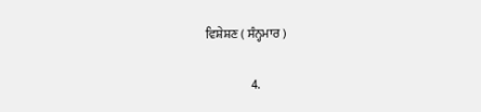ਵਿਸ਼ੇਸ਼ਣ ( ਸੰਨ੍ਹਮਾਰ )

                  4.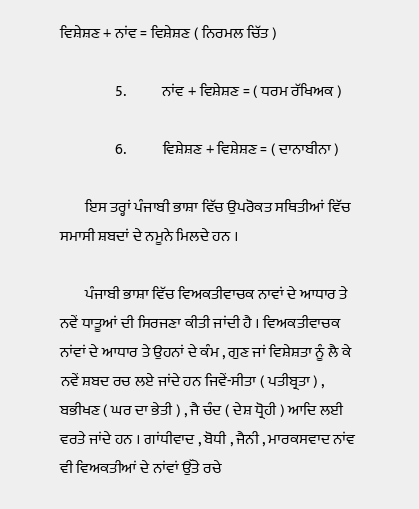ਵਿਸ਼ੇਸ਼ਣ + ਨਾਂਵ = ਵਿਸ਼ੇਸ਼ਣ ( ਨਿਰਮਲ ਚਿੱਤ )

                  5.            ਨਾਂਵ + ਵਿਸ਼ੇਸ਼ਣ = ( ਧਰਮ ਰੱਖਿਅਕ )

                  6.            ਵਿਸ਼ੇਸ਼ਣ + ਵਿਸ਼ੇਸ਼ਣ = ( ਦਾਨਾਬੀਨਾ )

        ਇਸ ਤਰ੍ਹਾਂ ਪੰਜਾਬੀ ਭਾਸ਼ਾ ਵਿੱਚ ਉਪਰੋਕਤ ਸਥਿਤੀਆਂ ਵਿੱਚ ਸਮਾਸੀ ਸ਼ਬਦਾਂ ਦੇ ਨਮੂਨੇ ਮਿਲਦੇ ਹਨ ।

        ਪੰਜਾਬੀ ਭਾਸ਼ਾ ਵਿੱਚ ਵਿਅਕਤੀਵਾਚਕ ਨਾਵਾਂ ਦੇ ਆਧਾਰ ਤੇ ਨਵੇਂ ਧਾਤੂਆਂ ਦੀ ਸਿਰਜਣਾ ਕੀਤੀ ਜਾਂਦੀ ਹੈ । ਵਿਅਕਤੀਵਾਚਕ ਨਾਂਵਾਂ ਦੇ ਆਧਾਰ ਤੇ ਉਹਨਾਂ ਦੇ ਕੰਮ , ਗੁਣ ਜਾਂ ਵਿਸ਼ੇਸ਼ਤਾ ਨੂੰ ਲੈ ਕੇ ਨਵੇਂ ਸ਼ਬਦ ਰਚ ਲਏ ਜਾਂਦੇ ਹਨ ਜਿਵੇਂ-ਸੀਤਾ ( ਪਤੀਬ੍ਰਤਾ ) , ਬਭੀਖਣ ( ਘਰ ਦਾ ਭੇਤੀ ) , ਜੈ ਚੰਦ ( ਦੇਸ਼ ਧ੍ਰੋਹੀ ) ਆਦਿ ਲਈ ਵਰਤੇ ਜਾਂਦੇ ਹਨ । ਗਾਂਧੀਵਾਦ , ਬੋਧੀ , ਜੈਨੀ , ਮਾਰਕਸਵਾਦ ਨਾਂਵ ਵੀ ਵਿਅਕਤੀਆਂ ਦੇ ਨਾਂਵਾਂ ਉੱਤੇ ਰਚੇ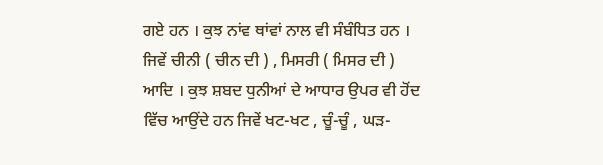ਗਏ ਹਨ । ਕੁਝ ਨਾਂਵ ਥਾਂਵਾਂ ਨਾਲ ਵੀ ਸੰਬੰਧਿਤ ਹਨ । ਜਿਵੇਂ ਚੀਨੀ ( ਚੀਨ ਦੀ ) , ਮਿਸਰੀ ( ਮਿਸਰ ਦੀ ) ਆਦਿ । ਕੁਝ ਸ਼ਬਦ ਧੁਨੀਆਂ ਦੇ ਆਧਾਰ ਉਪਰ ਵੀ ਹੋਂਦ ਵਿੱਚ ਆਉਂਦੇ ਹਨ ਜਿਵੇਂ ਖਟ-ਖਟ , ਚੂੰ-ਚੂੰ , ਘੜ-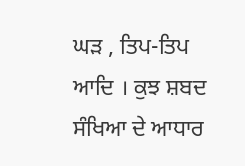ਘੜ , ਤਿਪ-ਤਿਪ ਆਦਿ । ਕੁਝ ਸ਼ਬਦ ਸੰਖਿਆ ਦੇ ਆਧਾਰ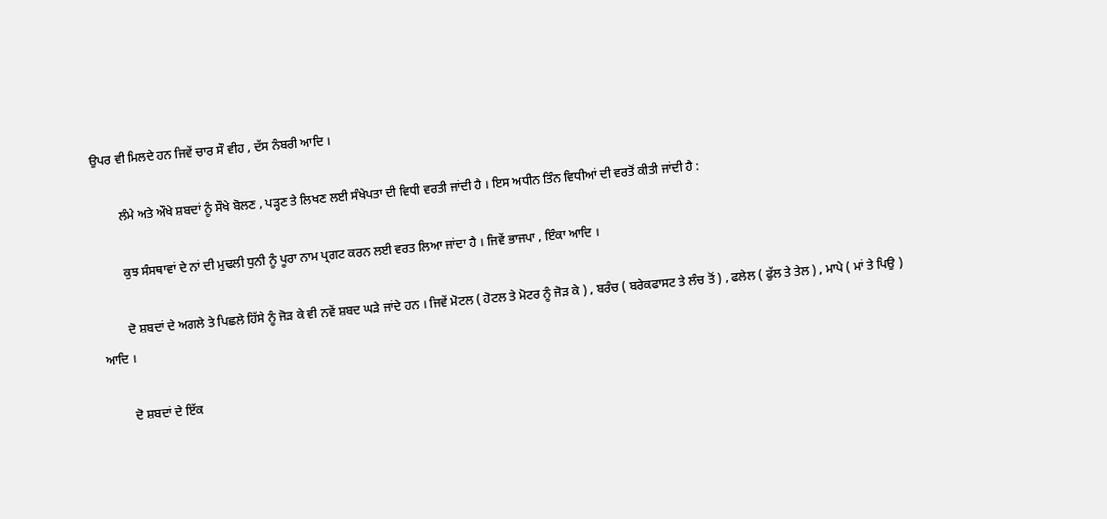ਉਪਰ ਵੀ ਮਿਲਦੇ ਹਨ ਜਿਵੇਂ ਚਾਰ ਸੌ ਵੀਹ , ਦੱਸ ਨੰਬਰੀ ਆਦਿ ।

        ਲੰਮੇ ਅਤੇ ਔਖੇ ਸ਼ਬਦਾਂ ਨੂੰ ਸੌਖੇ ਬੋਲਣ , ਪੜ੍ਹਣ ਤੇ ਲਿਖਣ ਲਈ ਸੰਖੇਪਤਾ ਦੀ ਵਿਧੀ ਵਰਤੀ ਜਾਂਦੀ ਹੈ । ਇਸ ਅਧੀਨ ਤਿੰਨ ਵਿਧੀਆਂ ਦੀ ਵਰਤੋਂ ਕੀਤੀ ਜਾਂਦੀ ਹੈ :

        ਕੁਝ ਸੰਸਥਾਵਾਂ ਦੇ ਨਾਂ ਦੀ ਮੁਢਲੀ ਧੁਨੀ ਨੂੰ ਪੂਰਾ ਨਾਮ ਪ੍ਰਗਟ ਕਰਨ ਲਈ ਵਰਤ ਲਿਆ ਜਾਂਦਾ ਹੈ । ਜਿਵੇਂ ਭਾਜਪਾ , ਇੰਕਾ ਆਦਿ ।

        ਦੋ ਸ਼ਬਦਾਂ ਦੇ ਅਗਲੇ ਤੇ ਪਿਛਲੇ ਹਿੱਸੇ ਨੂੰ ਜੋੜ ਕੇ ਵੀ ਨਵੇਂ ਸ਼ਬਦ ਘੜੇ ਜਾਂਦੇ ਹਨ । ਜਿਵੇਂ ਮੋਟਲ ( ਹੋਟਲ ਤੇ ਮੋਟਰ ਨੂੰ ਜੋੜ ਕੇ ) , ਬਰੰਚ ( ਬਰੇਕਫਾਸਟ ਤੇ ਲੰਚ ਤੋਂ ) , ਫਲੇਲ ( ਫੁੱਲ ਤੇ ਤੇਲ ) , ਮਾਪੇ ( ਮਾਂ ਤੇ ਪਿਉ ) ਆਦਿ ।

        ਦੋ ਸ਼ਬਦਾਂ ਦੇ ਇੱਕ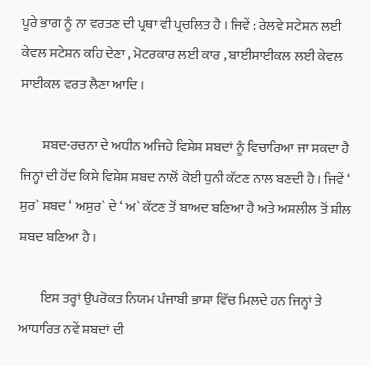ਪੂਰੇ ਭਾਗ ਨੂੰ ਨਾ ਵਰਤਣ ਦੀ ਪ੍ਰਥਾ ਵੀ ਪ੍ਰਚਲਿਤ ਹੈ । ਜਿਵੇਂ : ਰੇਲਵੇ ਸਟੇਸ਼ਨ ਲਈ ਕੇਵਲ ਸਟੇਸ਼ਨ ਕਹਿ ਦੇਣਾ , ਮੋਟਰਕਾਰ ਲਈ ਕਾਰ , ਬਾਈਸਾਈਕਲ ਲਈ ਕੇਵਲ ਸਾਈਕਲ ਵਰਤ ਲੈਣਾ ਆਦਿ ।

        ਸ਼ਬਦ-ਰਚਨਾ ਦੇ ਅਧੀਨ ਅਜਿਹੇ ਵਿਸ਼ੇਸ਼ ਸ਼ਬਦਾਂ ਨੂੰ ਵਿਚਾਰਿਆ ਜਾ ਸਕਦਾ ਹੈ ਜਿਨ੍ਹਾਂ ਦੀ ਹੋਂਦ ਕਿਸੇ ਵਿਸ਼ੇਸ਼ ਸ਼ਬਦ ਨਾਲੋਂ ਕੋਈ ਧੁਨੀ ਕੱਟਣ ਨਾਲ ਬਣਦੀ ਹੈ । ਜਿਵੇਂ ‘ ਸੁਰ` ਸ਼ਬਦ ‘ ਅਸੁਰ` ਦੇ ‘ ਅ` ਕੱਟਣ ਤੋਂ ਬਾਅਦ ਬਣਿਆ ਹੈ ਅਤੇ ਅਸ਼ਲੀਲ ਤੋਂ ਸ਼ੀਲ ਸ਼ਬਦ ਬਣਿਆ ਹੈ ।

        ਇਸ ਤਰ੍ਹਾਂ ਉਪਰੋਕਤ ਨਿਯਮ ਪੰਜਾਬੀ ਭਾਸ਼ਾ ਵਿੱਚ ਮਿਲਦੇ ਹਨ ਜਿਨ੍ਹਾਂ ਤੇ ਆਧਾਰਿਤ ਨਵੇਂ ਸ਼ਬਦਾਂ ਦੀ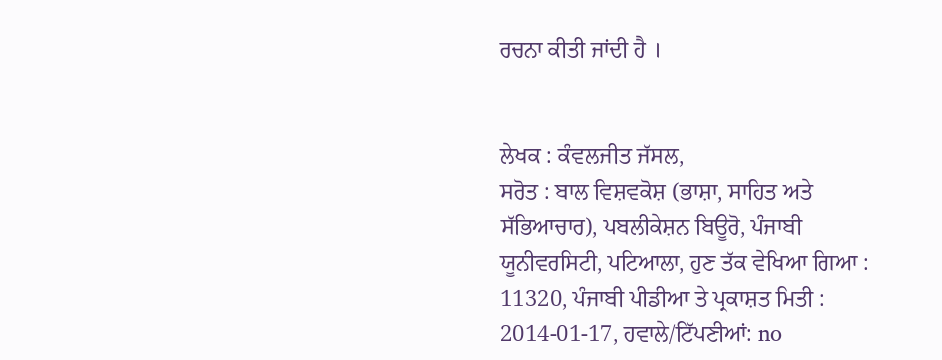ਰਚਨਾ ਕੀਤੀ ਜਾਂਦੀ ਹੈ ।


ਲੇਖਕ : ਕੰਵਲਜੀਤ ਜੱਸਲ,
ਸਰੋਤ : ਬਾਲ ਵਿਸ਼ਵਕੋਸ਼ (ਭਾਸ਼ਾ, ਸਾਹਿਤ ਅਤੇ ਸੱਭਿਆਚਾਰ), ਪਬਲੀਕੇਸ਼ਨ ਬਿਊਰੋ, ਪੰਜਾਬੀ ਯੂਨੀਵਰਸਿਟੀ, ਪਟਿਆਲਾ, ਹੁਣ ਤੱਕ ਵੇਖਿਆ ਗਿਆ : 11320, ਪੰਜਾਬੀ ਪੀਡੀਆ ਤੇ ਪ੍ਰਕਾਸ਼ਤ ਮਿਤੀ : 2014-01-17, ਹਵਾਲੇ/ਟਿੱਪਣੀਆਂ: no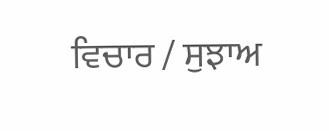ਵਿਚਾਰ / ਸੁਝਾਅ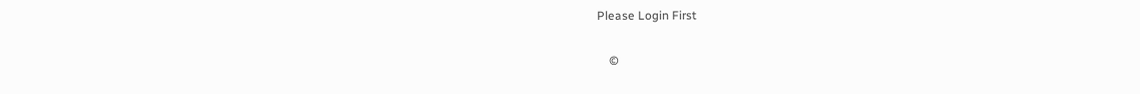Please Login First


    ©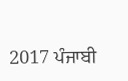2017 ਪੰਜਾਬੀ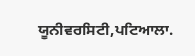ਯੂਨੀਵਰਸਿਟੀ,ਪਟਿਆਲਾ.